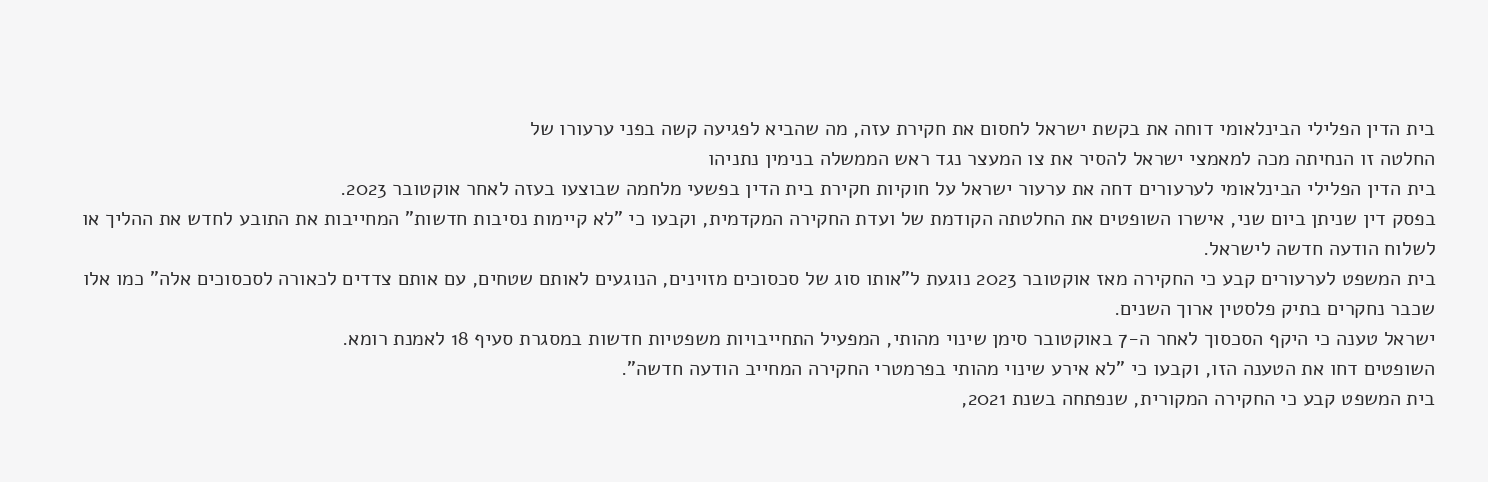בית הדין הפלילי הבינלאומי דוחה את בקשת ישראל לחסום את חקירת עזה, מה שהביא לפגיעה קשה בפני ערעורו של
החלטה זו הנחיתה מכה למאמצי ישראל להסיר את צו המעצר נגד ראש הממשלה בנימין נתניהו
בית הדין הפלילי הבינלאומי לערעורים דחה את ערעור ישראל על חוקיות חקירת בית הדין בפשעי מלחמה שבוצעו בעזה לאחר אוקטובר 2023.
בפסק דין שניתן ביום שני, אישרו השופטים את החלטתה הקודמת של ועדת החקירה המקדמית, וקבעו כי "לא קיימות נסיבות חדשות" המחייבות את התובע לחדש את ההליך או לשלוח הודעה חדשה לישראל.
בית המשפט לערעורים קבע כי החקירה מאז אוקטובר 2023 נוגעת ל"אותו סוג של סכסוכים מזוינים, הנוגעים לאותם שטחים, עם אותם צדדים לכאורה לסכסוכים אלה" כמו אלו שכבר נחקרים בתיק פלסטין ארוך השנים.
ישראל טענה כי היקף הסכסוך לאחר ה-7 באוקטובר סימן שינוי מהותי, המפעיל התחייבויות משפטיות חדשות במסגרת סעיף 18 לאמנת רומא.
השופטים דחו את הטענה הזו, וקבעו כי "לא אירע שינוי מהותי בפרמטרי החקירה המחייב הודעה חדשה".
בית המשפט קבע כי החקירה המקורית, שנפתחה בשנת 2021,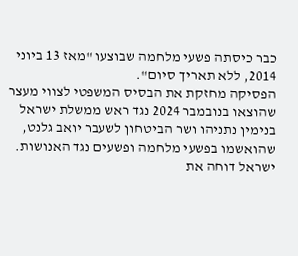כבר כיסתה פשעי מלחמה שבוצעו "מאז 13 ביוני 2014, ללא תאריך סיום".
הפסיקה מחזקת את הבסיס המשפטי לצווי מעצר שהוצאו בנובמבר 2024 נגד ראש ממשלת ישראל בנימין נתניהו ושר הביטחון לשעבר יואב גלנט, שהואשמו בפשעי מלחמה ופשעים נגד האנושות.
ישראל דוחה את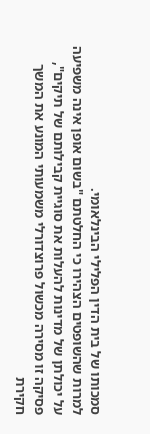סמכותו של בית הדין הפלילי הבינלאומי.
למרות שהשופטים הצהירו כי החלטתם "בשום אופן אינה משפיעה על יכולתן של מדינות להעלות את סוגיית קבילותם של תיקים", פסיקה זו מסירה מכשול פרוצדורלי משמעותי המונע את המשך חקירת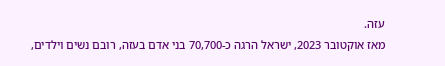עזה.
מאז אוקטובר 2023, ישראל הרגה כ-70,700 בני אדם בעזה, רובם נשים וילדים,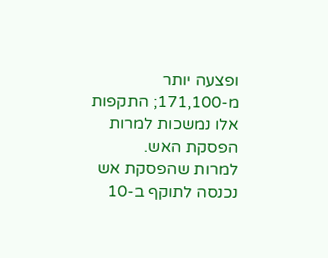ופצעה יותר מ-171,100; התקפות אלו נמשכות למרות הפסקת האש.
למרות שהפסקת אש נכנסה לתוקף ב-10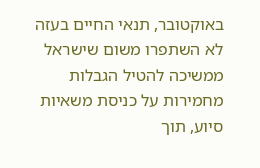באוקטובר, תנאי החיים בעזה לא השתפרו משום שישראל ממשיכה להטיל הגבלות מחמירות על כניסת משאיות סיוע, תוך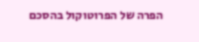הפרה של הפרוטוקול בהסכם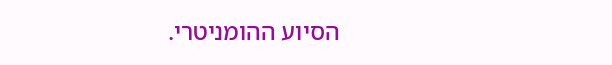הסיוע ההומניטרי.